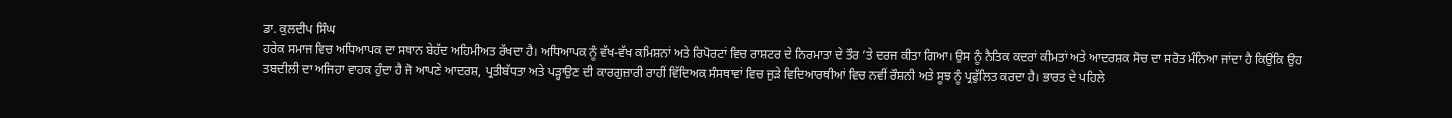ਡਾ. ਕੁਲਦੀਪ ਸਿੰਘ
ਹਰੇਕ ਸਮਾਜ ਵਿਚ ਅਧਿਆਪਕ ਦਾ ਸਥਾਨ ਬੇਹੱਦ ਅਹਿਮੀਅਤ ਰੱਖਦਾ ਹੈ। ਅਧਿਆਪਕ ਨੂੰ ਵੱਖ-ਵੱਖ ਕਮਿਸ਼ਨਾਂ ਅਤੇ ਰਿਪੋਰਟਾਂ ਵਿਚ ਰਾਸ਼ਟਰ ਦੇ ਨਿਰਮਾਤਾ ਦੇ ਤੌਰ ’ਤੇ ਦਰਜ ਕੀਤਾ ਗਿਆ। ਉਸ ਨੂੰ ਨੈਤਿਕ ਕਦਰਾਂ ਕੀਮਤਾਂ ਅਤੇ ਆਦਰਸ਼ਕ ਸੋਚ ਦਾ ਸਰੋਤ ਮੰਨਿਆ ਜਾਂਦਾ ਹੈ ਕਿਉਂਕਿ ਉਹ ਤਬਦੀਲੀ ਦਾ ਅਜਿਹਾ ਵਾਹਕ ਹੁੰਦਾ ਹੈ ਜੋ ਆਪਣੇ ਆਦਰਸ਼, ਪ੍ਰਤੀਬੱਧਤਾ ਅਤੇ ਪੜ੍ਹਾਉਣ ਦੀ ਕਾਰਗੁਜ਼ਾਰੀ ਰਾਹੀਂ ਵਿੱਦਿਅਕ ਸੰਸਥਾਵਾਂ ਵਿਚ ਜੁੜੇ ਵਿਦਿਆਰਥੀਆਂ ਵਿਚ ਨਵੀਂ ਰੌਸ਼ਨੀ ਅਤੇ ਸੂਝ ਨੂੰ ਪ੍ਰਫੁੱਲਿਤ ਕਰਦਾ ਹੈ। ਭਾਰਤ ਦੇ ਪਹਿਲੇ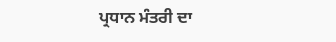ਪ੍ਰਧਾਨ ਮੰਤਰੀ ਦਾ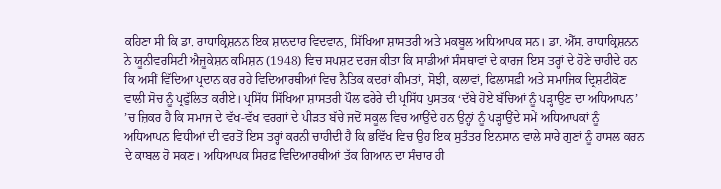ਕਹਿਣਾ ਸੀ ਕਿ ਡਾ. ਰਾਧਾਕ੍ਰਿਸ਼ਨਨ ਇਕ ਸ਼ਾਨਦਾਰ ਵਿਦਵਾਨ, ਸਿੱਖਿਆ ਸ਼ਾਸਤਰੀ ਅਤੇ ਮਕਬੂਲ ਅਧਿਆਪਕ ਸਨ। ਡਾ. ਐੱਸ. ਰਾਧਾਕ੍ਰਿਸ਼ਨਨ ਨੇ ਯੂਨੀਵਰਸਿਟੀ ਐਜੂਕੇਸ਼ਨ ਕਮਿਸ਼ਨ (1948) ਵਿਚ ਸਪਸ਼ਟ ਦਰਜ ਕੀਤਾ ਕਿ ਸਾਡੀਆਂ ਸੰਸਥਾਵਾਂ ਦੇ ਕਾਰਜ ਇਸ ਤਰ੍ਹਾਂ ਦੇ ਹੋਣੇ ਚਾਹੀਦੇ ਹਨ ਕਿ ਅਸੀਂ ਵਿੱਦਿਆ ਪ੍ਰਦਾਨ ਕਰ ਰਹੇ ਵਿਦਿਆਰਥੀਆਂ ਵਿਚ ਨੈਤਿਕ ਕਦਰਾਂ ਕੀਮਤਾਂ, ਸੋਝੀ, ਕਲਾਵਾਂ, ਫਿਲਾਸਫ਼ੀ ਅਤੇ ਸਮਾਜਿਕ ਦ੍ਰਿਸ਼ਟੀਕੋਣ ਵਾਲੀ ਸੋਚ ਨੂੰ ਪ੍ਰਫੁੱਲਿਤ ਕਰੀਏ। ਪ੍ਰਸਿੱਧ ਸਿੱਖਿਆ ਸ਼ਾਸਤਰੀ ਪੌਲ ਫਰੇਰੇ ਦੀ ਪ੍ਰਸਿੱਧ ਪੁਸਤਕ ‘ਦੱਬੇ ਹੋਏ ਬੱਚਿਆਂ ਨੂੰ ਪੜ੍ਹਾਉਣ ਦਾ ਅਧਿਆਪਨ’ ’ਚ ਜ਼ਿਕਰ ਹੈ ਕਿ ਸਮਾਜ ਦੇ ਵੱਖ-ਵੱਖ ਵਰਗਾਂ ਦੇ ਪੀੜਤ ਬੱਚੇ ਜਦੋਂ ਸਕੂਲ ਵਿਚ ਆਉਂਦੇ ਹਨ ਉਨ੍ਹਾਂ ਨੂੰ ਪੜ੍ਹਾਉਂਦੇ ਸਮੇਂ ਅਧਿਆਪਕਾਂ ਨੂੰ ਅਧਿਆਪਨ ਵਿਧੀਆਂ ਦੀ ਵਰਤੋਂ ਇਸ ਤਰ੍ਹਾਂ ਕਰਨੀ ਚਾਹੀਦੀ ਹੈ ਕਿ ਭਵਿੱਖ ਵਿਚ ਉਹ ਇਕ ਸੁਤੰਤਰ ਇਨਸਾਨ ਵਾਲੇ ਸਾਰੇ ਗੁਣਾਂ ਨੂੰ ਹਾਸਲ ਕਰਨ ਦੇ ਕਾਬਲ ਹੋ ਸਕਣ। ਅਧਿਆਪਕ ਸਿਰਫ਼ ਵਿਦਿਆਰਥੀਆਂ ਤੱਕ ਗਿਆਨ ਦਾ ਸੰਚਾਰ ਹੀ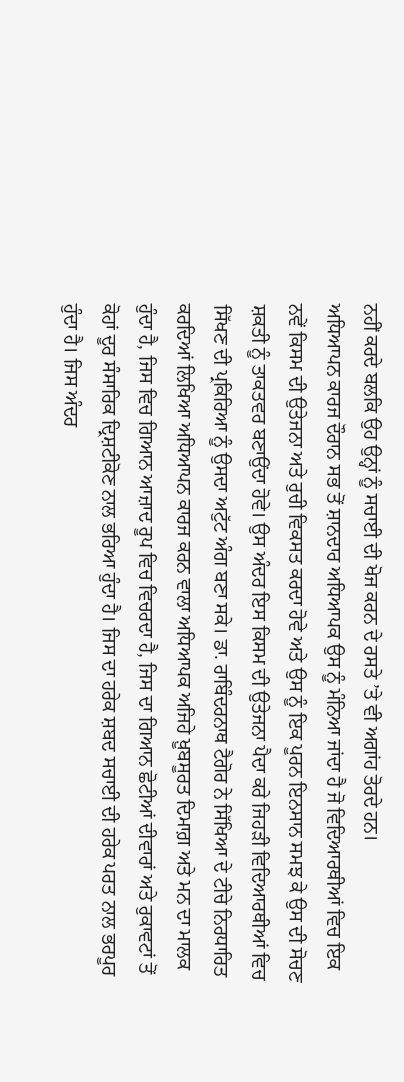ਨਹੀਂ ਕਰਦੇ ਬਲਕਿ ਉਹ ਉਨ੍ਹਾਂ ਨੂੰ ਸਚਾਈ ਦੀ ਖੋਜ ਕਰਨ ਦੇ ਰਸਤੇ ’ਤੇ ਵੀ ਅਗਾਂਹ ਤੋਰਦੇ ਹਨ।
ਅਧਿਆਪਨ ਕਾਰਜ ਦੌਰਾਨ ਸਭ ਤੋਂ ਸ਼ਾਨਦਾਰ ਅਧਿਆਪਕ ਉਸ ਨੂੰ ਮੰਨਿਆ ਜਾਂਦਾ ਹੈ ਜੋ ਵਿਦਿਆਰਥੀਆਂ ਵਿਚ ਇਕ ਨਵੇਂ ਕਿਸਮ ਦੀ ਉਤੇਜਨਾ ਅਤੇ ਰੁਚੀ ਵਿਕਸਤ ਕਰਦਾ ਹੋਵੇ ਅਤੇ ਉਸ ਨੂੰ ਇਕ ਪੂਰਨ ਇਨਸਾਨ ਸਮਝ ਕੇ ਉਸ ਦੀ ਸੋਚਣ ਸ਼ਕਤੀ ਨੂੰ ਤਾਕਤਵਰ ਬਣਾਉਂਦਾ ਹੋਵੇ। ਉਸ ਅੰਦਰ ਇਸ ਕਿਸਮ ਦੀ ਉਤੇਜਨਾ ਪੈਦਾ ਕਰੇ ਜਿਹੜੀ ਵਿਦਿਆਰਥੀਆਂ ਵਿਚ ਸਿੱਖਣ ਦੀ ਪ੍ਰਕਿਰਿਆ ਨੂੰ ਉਸਦਾ ਅਟੁੱਟ ਅੰਗ ਬਣਾ ਸਕੇ। ਡਾ. ਰਾਬਿੰਦਰਨਾਥ ਟੈਗੋਰ ਨੇ ਸਿੱਖਿਆ ਦੇ ਟੀਚੇ ਨਿਰਧਾਰਿਤ ਕਰਦਿਆਂ ਲਿਖਿਆ ਅਧਿਆਪਨ ਕਾਰਜ ਕਰਨ ਵਾਲਾ ਅਧਿਆਪਕ ਅਜਿਹੇ ਖ਼ੂਬਸੂਰਤ ਦਿਮਾਗ਼ ਅਤੇ ਮਨ ਦਾ ਮਾਲਕ ਹੁੰਦਾ ਹੈ, ਜਿਸ ਵਿਚ ਗਿਆਨ ਆਜ਼ਾਦ ਰੂਪ ਵਿਚ ਵਿਚਰਦਾ ਹੈ, ਜਿਸ ਦਾ ਗਿਆਨ ਛੋਟੀਆਂ ਦੀਵਾਰਾਂ ਅਤੇ ਰੁਕਾਵਟਾਂ ਤੋਂ ਕੋਹਾਂ ਦੂਰ ਸੰਸਾਰਿਕ ਦ੍ਰਿਸ਼ਟੀਕੋਣ ਨਾਲ ਭਰਿਆ ਹੁੰਦਾ ਹੈ। ਜਿਸ ਦਾ ਹਰੇਕ ਸ਼ਬਦ ਸਚਾਈ ਦੀ ਹਰੇਕ ਪਰਤ ਨਾਲ ਭਰਪੂਰ ਹੁੰਦਾ ਹੈ। ਜਿਸ ਅੰਦਰ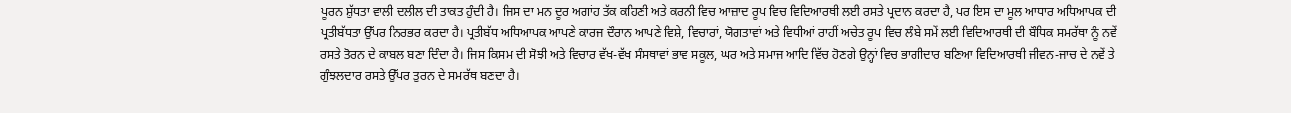ਪੂਰਨ ਸ਼ੁੱਧਤਾ ਵਾਲੀ ਦਲੀਲ ਦੀ ਤਾਕਤ ਹੁੰਦੀ ਹੈ। ਜਿਸ ਦਾ ਮਨ ਦੂਰ ਅਗਾਂਹ ਤੱਕ ਕਹਿਣੀ ਅਤੇ ਕਰਨੀ ਵਿਚ ਆਜ਼ਾਦ ਰੂਪ ਵਿਚ ਵਿਦਿਆਰਥੀ ਲਈ ਰਸਤੇ ਪ੍ਰਦਾਨ ਕਰਦਾ ਹੈ, ਪਰ ਇਸ ਦਾ ਮੂਲ ਆਧਾਰ ਅਧਿਆਪਕ ਦੀ ਪ੍ਰਤੀਬੱਧਤਾ ਉੱਪਰ ਨਿਰਭਰ ਕਰਦਾ ਹੈ। ਪ੍ਰਤੀਬੱਧ ਅਧਿਆਪਕ ਆਪਣੇ ਕਾਰਜ ਦੌਰਾਨ ਆਪਣੇ ਵਿਸ਼ੇ, ਵਿਚਾਰਾਂ, ਯੋਗਤਾਵਾਂ ਅਤੇ ਵਿਧੀਆਂ ਰਾਹੀਂ ਅਚੇਤ ਰੂਪ ਵਿਚ ਲੰਬੇ ਸਮੇਂ ਲਈ ਵਿਦਿਆਰਥੀ ਦੀ ਬੌਧਿਕ ਸਮਰੱਥਾ ਨੂੰ ਨਵੇਂ ਰਸਤੇ ਤੋਰਨ ਦੇ ਕਾਬਲ ਬਣਾ ਦਿੰਦਾ ਹੈ। ਜਿਸ ਕਿਸਮ ਦੀ ਸੋਝੀ ਅਤੇ ਵਿਚਾਰ ਵੱਖ-ਵੱਖ ਸੰਸਥਾਵਾਂ ਭਾਵ ਸਕੂਲ, ਘਰ ਅਤੇ ਸਮਾਜ ਆਦਿ ਵਿੱਚ ਹੋਣਗੇ ਉਨ੍ਹਾਂ ਵਿਚ ਭਾਗੀਦਾਰ ਬਣਿਆ ਵਿਦਿਆਰਥੀ ਜੀਵਨ-ਜਾਚ ਦੇ ਨਵੇਂ ਤੇ ਗੁੰਝਲਦਾਰ ਰਸਤੇ ਉੱਪਰ ਤੁਰਨ ਦੇ ਸਮਰੱਥ ਬਣਦਾ ਹੈ।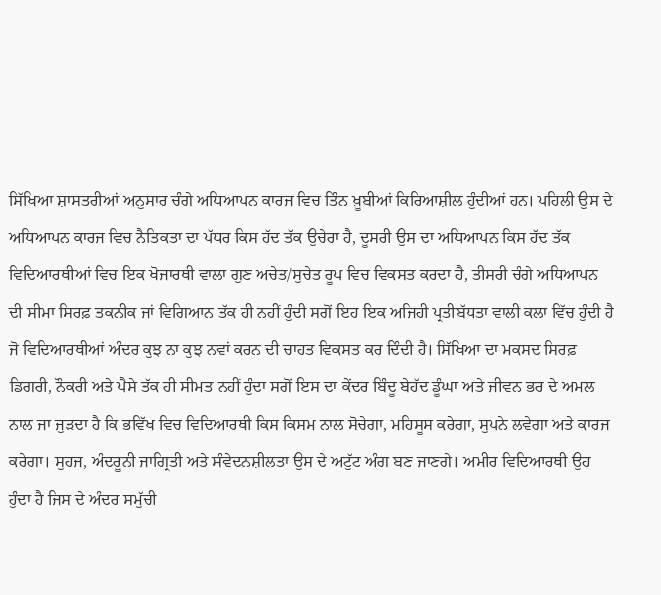ਸਿੱਖਿਆ ਸ਼ਾਸਤਰੀਆਂ ਅਨੁਸਾਰ ਚੰਗੇ ਅਧਿਆਪਨ ਕਾਰਜ ਵਿਚ ਤਿੰਨ ਖ਼ੂਬੀਆਂ ਕਿਰਿਆਸ਼ੀਲ ਹੁੰਦੀਆਂ ਹਨ। ਪਹਿਲੀ ਉਸ ਦੇ ਅਧਿਆਪਨ ਕਾਰਜ ਵਿਚ ਨੈਤਿਕਤਾ ਦਾ ਪੱਧਰ ਕਿਸ ਹੱਦ ਤੱਕ ਉਚੇਰਾ ਹੈ, ਦੂਸਰੀ ਉਸ ਦਾ ਅਧਿਆਪਨ ਕਿਸ ਹੱਦ ਤੱਕ ਵਿਦਿਆਰਥੀਆਂ ਵਿਚ ਇਕ ਖੋਜਾਰਥੀ ਵਾਲਾ ਗੁਣ ਅਚੇਤ/ਸੁਚੇਤ ਰੂਪ ਵਿਚ ਵਿਕਸਤ ਕਰਦਾ ਹੈ, ਤੀਸਰੀ ਚੰਗੇ ਅਧਿਆਪਨ ਦੀ ਸੀਮਾ ਸਿਰਫ਼ ਤਕਨੀਕ ਜਾਂ ਵਿਗਿਆਨ ਤੱਕ ਹੀ ਨਹੀਂ ਹੁੰਦੀ ਸਗੋਂ ਇਹ ਇਕ ਅਜਿਹੀ ਪ੍ਰਤੀਬੱਧਤਾ ਵਾਲੀ ਕਲਾ ਵਿੱਚ ਹੁੰਦੀ ਹੈ ਜੋ ਵਿਦਿਆਰਥੀਆਂ ਅੰਦਰ ਕੁਝ ਨਾ ਕੁਝ ਨਵਾਂ ਕਰਨ ਦੀ ਚਾਹਤ ਵਿਕਸਤ ਕਰ ਦਿੰਦੀ ਹੈ। ਸਿੱਖਿਆ ਦਾ ਮਕਸਦ ਸਿਰਫ਼ ਡਿਗਰੀ, ਨੌਕਰੀ ਅਤੇ ਪੈਸੇ ਤੱਕ ਹੀ ਸੀਮਤ ਨਹੀਂ ਹੁੰਦਾ ਸਗੋਂ ਇਸ ਦਾ ਕੇਂਦਰ ਬਿੰਦੂ ਬੇਹੱਦ ਡੂੰਘਾ ਅਤੇ ਜੀਵਨ ਭਰ ਦੇ ਅਮਲ ਨਾਲ ਜਾ ਜੁੜਦਾ ਹੈ ਕਿ ਭਵਿੱਖ ਵਿਚ ਵਿਦਿਆਰਥੀ ਕਿਸ ਕਿਸਮ ਨਾਲ ਸੋਚੇਗਾ, ਮਹਿਸੂਸ ਕਰੇਗਾ, ਸੁਪਨੇ ਲਵੇਗਾ ਅਤੇ ਕਾਰਜ ਕਰੇਗਾ। ਸੁਹਜ, ਅੰਦਰੂਨੀ ਜਾਗ੍ਰਿਤੀ ਅਤੇ ਸੰਵੇਦਨਸ਼ੀਲਤਾ ਉਸ ਦੇ ਅਟੁੱਟ ਅੰਗ ਬਣ ਜਾਣਗੇ। ਅਮੀਰ ਵਿਦਿਆਰਥੀ ਉਹ ਹੁੰਦਾ ਹੈ ਜਿਸ ਦੇ ਅੰਦਰ ਸਮੁੱਚੀ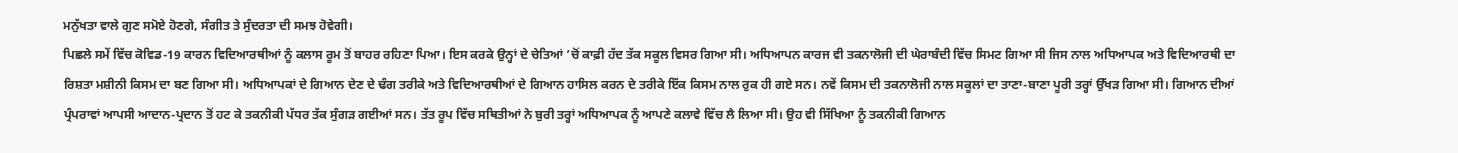ਮਨੁੱਖਤਾ ਵਾਲੇ ਗੁਣ ਸਮੋਏ ਹੋਣਗੇ, ਸੰਗੀਤ ਤੇ ਸੁੰਦਰਤਾ ਦੀ ਸਮਝ ਹੋਵੇਗੀ।
ਪਿਛਲੇ ਸਮੇਂ ਵਿੱਚ ਕੋਵਿਡ-19 ਕਾਰਨ ਵਿਦਿਆਰਥੀਆਂ ਨੂੰ ਕਲਾਸ ਰੂਮ ਤੋਂ ਬਾਹਰ ਰਹਿਣਾ ਪਿਆ। ਇਸ ਕਰਕੇ ਉਨ੍ਹਾਂ ਦੇ ਚੇਤਿਆਂ ’ਚੋਂ ਕਾਫ਼ੀ ਹੱਦ ਤੱਕ ਸਕੂਲ ਵਿਸਰ ਗਿਆ ਸੀ। ਅਧਿਆਪਨ ਕਾਰਜ ਵੀ ਤਕਨਾਲੋਜੀ ਦੀ ਘੇਰਾਬੰਦੀ ਵਿੱਚ ਸਿਮਟ ਗਿਆ ਸੀ ਜਿਸ ਨਾਲ ਅਧਿਆਪਕ ਅਤੇ ਵਿਦਿਆਰਥੀ ਦਾ ਰਿਸ਼ਤਾ ਮਸ਼ੀਨੀ ਕਿਸਮ ਦਾ ਬਣ ਗਿਆ ਸੀ। ਅਧਿਆਪਕਾਂ ਦੇ ਗਿਆਨ ਦੇਣ ਦੇ ਢੰਗ ਤਰੀਕੇ ਅਤੇ ਵਿਦਿਆਰਥੀਆਂ ਦੇ ਗਿਆਨ ਹਾਸਿਲ ਕਰਨ ਦੇ ਤਰੀਕੇ ਇੱਕ ਕਿਸਮ ਨਾਲ ਰੁਕ ਹੀ ਗਏ ਸਨ। ਨਵੇਂ ਕਿਸਮ ਦੀ ਤਕਨਾਲੋਜੀ ਨਾਲ ਸਕੂਲਾਂ ਦਾ ਤਾਣਾ-ਬਾਣਾ ਪੂਰੀ ਤਰ੍ਹਾਂ ਉੱਖੜ ਗਿਆ ਸੀ। ਗਿਆਨ ਦੀਆਂ ਪ੍ਰੰਪਰਾਵਾਂ ਆਪਸੀ ਆਦਾਨ-ਪ੍ਰਦਾਨ ਤੋਂ ਹਟ ਕੇ ਤਕਨੀਕੀ ਪੱਧਰ ਤੱਕ ਸੁੰਗੜ ਗਈਆਂ ਸਨ। ਤੱਤ ਰੂਪ ਵਿੱਚ ਸਥਿਤੀਆਂ ਨੇ ਬੁਰੀ ਤਰ੍ਹਾਂ ਅਧਿਆਪਕ ਨੂੰ ਆਪਣੇ ਕਲਾਵੇ ਵਿੱਚ ਲੈ ਲਿਆ ਸੀ। ਉਹ ਵੀ ਸਿੱਖਿਆ ਨੂੰ ਤਕਨੀਕੀ ਗਿਆਨ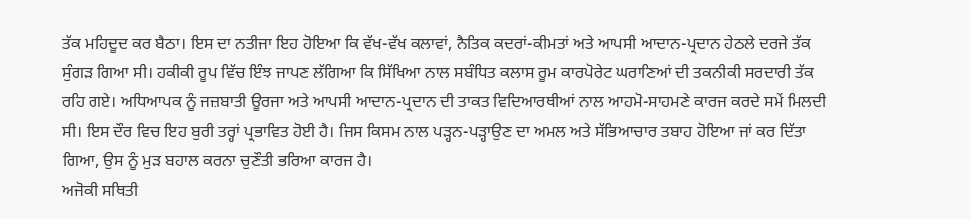ਤੱਕ ਮਹਿਦੂਦ ਕਰ ਬੈਠਾ। ਇਸ ਦਾ ਨਤੀਜਾ ਇਹ ਹੋਇਆ ਕਿ ਵੱਖ-ਵੱਖ ਕਲਾਵਾਂ, ਨੈਤਿਕ ਕਦਰਾਂ-ਕੀਮਤਾਂ ਅਤੇ ਆਪਸੀ ਆਦਾਨ-ਪ੍ਰਦਾਨ ਹੇਠਲੇ ਦਰਜੇ ਤੱਕ ਸੁੰਗੜ ਗਿਆ ਸੀ। ਹਕੀਕੀ ਰੂਪ ਵਿੱਚ ਇੰਝ ਜਾਪਣ ਲੱਗਿਆ ਕਿ ਸਿੱਖਿਆ ਨਾਲ ਸਬੰਧਿਤ ਕਲਾਸ ਰੂਮ ਕਾਰਪੋਰੇਟ ਘਰਾਣਿਆਂ ਦੀ ਤਕਨੀਕੀ ਸਰਦਾਰੀ ਤੱਕ ਰਹਿ ਗਏ। ਅਧਿਆਪਕ ਨੂੰ ਜਜ਼ਬਾਤੀ ਊਰਜਾ ਅਤੇ ਆਪਸੀ ਆਦਾਨ-ਪ੍ਰਦਾਨ ਦੀ ਤਾਕਤ ਵਿਦਿਆਰਥੀਆਂ ਨਾਲ ਆਹਮੋ-ਸਾਹਮਣੇ ਕਾਰਜ ਕਰਦੇ ਸਮੇਂ ਮਿਲਦੀ ਸੀ। ਇਸ ਦੌਰ ਵਿਚ ਇਹ ਬੁਰੀ ਤਰ੍ਹਾਂ ਪ੍ਰਭਾਵਿਤ ਹੋਈ ਹੈ। ਜਿਸ ਕਿਸਮ ਨਾਲ ਪੜ੍ਹਨ-ਪੜ੍ਹਾਉਣ ਦਾ ਅਮਲ ਅਤੇ ਸੱਭਿਆਚਾਰ ਤਬਾਹ ਹੋਇਆ ਜਾਂ ਕਰ ਦਿੱਤਾ ਗਿਆ, ਉਸ ਨੂੰ ਮੁੜ ਬਹਾਲ ਕਰਨਾ ਚੁਣੌਤੀ ਭਰਿਆ ਕਾਰਜ ਹੈ।
ਅਜੋਕੀ ਸਥਿਤੀ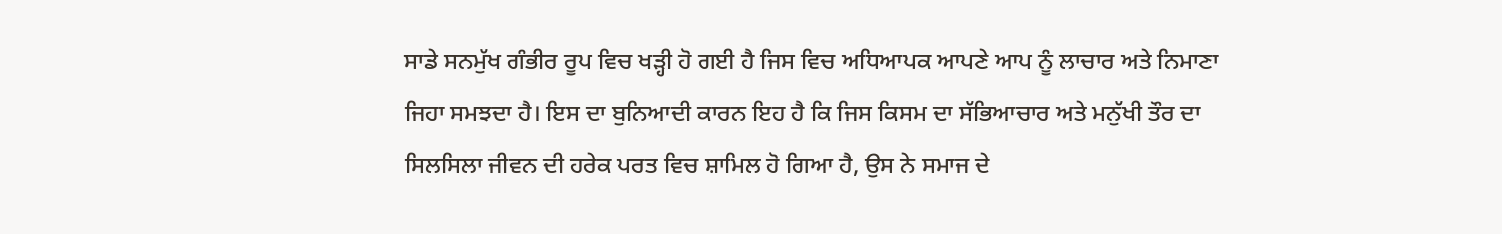ਸਾਡੇ ਸਨਮੁੱਖ ਗੰਭੀਰ ਰੂਪ ਵਿਚ ਖੜ੍ਹੀ ਹੋ ਗਈ ਹੈ ਜਿਸ ਵਿਚ ਅਧਿਆਪਕ ਆਪਣੇ ਆਪ ਨੂੰ ਲਾਚਾਰ ਅਤੇ ਨਿਮਾਣਾ ਜਿਹਾ ਸਮਝਦਾ ਹੈ। ਇਸ ਦਾ ਬੁਨਿਆਦੀ ਕਾਰਨ ਇਹ ਹੈ ਕਿ ਜਿਸ ਕਿਸਮ ਦਾ ਸੱਭਿਆਚਾਰ ਅਤੇ ਮਨੁੱਖੀ ਤੌਰ ਦਾ ਸਿਲਸਿਲਾ ਜੀਵਨ ਦੀ ਹਰੇਕ ਪਰਤ ਵਿਚ ਸ਼ਾਮਿਲ ਹੋ ਗਿਆ ਹੈ, ਉਸ ਨੇ ਸਮਾਜ ਦੇ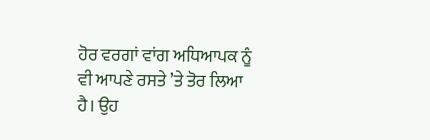ਹੋਰ ਵਰਗਾਂ ਵਾਂਗ ਅਧਿਆਪਕ ਨੂੰ ਵੀ ਆਪਣੇ ਰਸਤੇ ’ਤੇ ਤੋਰ ਲਿਆ ਹੈ। ਉਹ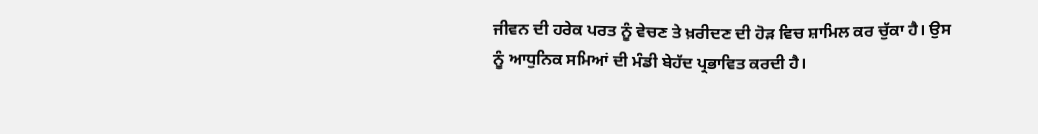ਜੀਵਨ ਦੀ ਹਰੇਕ ਪਰਤ ਨੂੰ ਵੇਚਣ ਤੇ ਖ਼ਰੀਦਣ ਦੀ ਹੋੜ ਵਿਚ ਸ਼ਾਮਿਲ ਕਰ ਚੁੱਕਾ ਹੈ। ਉਸ ਨੂੰ ਆਧੁਨਿਕ ਸਮਿਆਂ ਦੀ ਮੰਡੀ ਬੇਹੱਦ ਪ੍ਰਭਾਵਿਤ ਕਰਦੀ ਹੈ।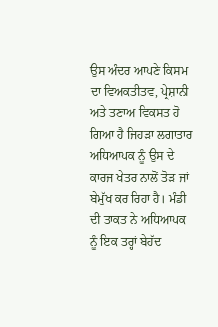ਉਸ ਅੰਦਰ ਆਪਣੇ ਕਿਸਮ ਦਾ ਵਿਅਕਤੀਤਵ, ਪ੍ਰੇਸ਼ਾਨੀ ਅਤੇ ਤਣਾਅ ਵਿਕਸਤ ਹੋ ਗਿਆ ਹੈ ਜਿਹੜਾ ਲਗਾਤਾਰ ਅਧਿਆਪਕ ਨੂੰ ਉਸ ਦੇ ਕਾਰਜ ਖੇਤਰ ਨਾਲੋਂ ਤੋੜ ਜਾਂ ਬੇਮੁੱਖ ਕਰ ਰਿਹਾ ਹੈ। ਮੰਡੀ ਦੀ ਤਾਕਤ ਨੇ ਅਧਿਆਪਕ ਨੂੰ ਇਕ ਤਰ੍ਹਾਂ ਬੇਹੱਦ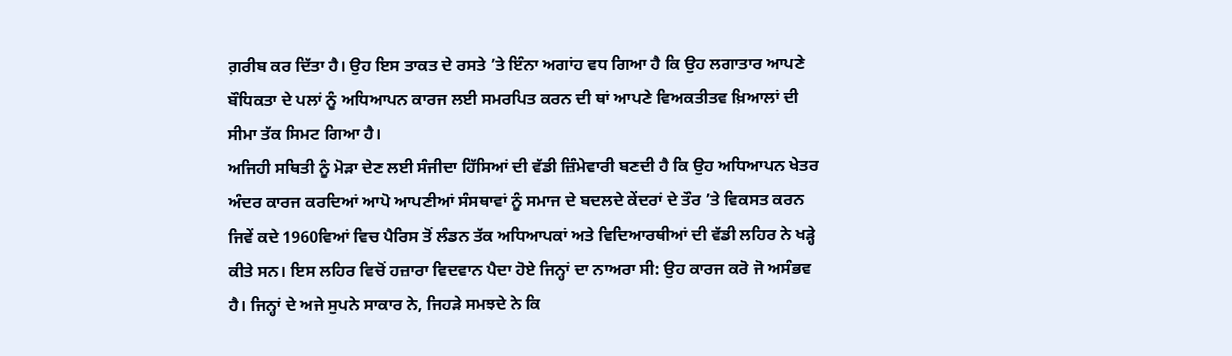ਗ਼ਰੀਬ ਕਰ ਦਿੱਤਾ ਹੈ। ਉਹ ਇਸ ਤਾਕਤ ਦੇ ਰਸਤੇ ’ਤੇ ਇੰਨਾ ਅਗਾਂਹ ਵਧ ਗਿਆ ਹੈ ਕਿ ਉਹ ਲਗਾਤਾਰ ਆਪਣੇ ਬੌਧਿਕਤਾ ਦੇ ਪਲਾਂ ਨੂੰ ਅਧਿਆਪਨ ਕਾਰਜ ਲਈ ਸਮਰਪਿਤ ਕਰਨ ਦੀ ਥਾਂ ਆਪਣੇ ਵਿਅਕਤੀਤਵ ਖ਼ਿਆਲਾਂ ਦੀ ਸੀਮਾ ਤੱਕ ਸਿਮਟ ਗਿਆ ਹੈ।
ਅਜਿਹੀ ਸਥਿਤੀ ਨੂੰ ਮੋੜਾ ਦੇਣ ਲਈ ਸੰਜੀਦਾ ਹਿੱਸਿਆਂ ਦੀ ਵੱਡੀ ਜ਼ਿੰਮੇਵਾਰੀ ਬਣਦੀ ਹੈ ਕਿ ਉਹ ਅਧਿਆਪਨ ਖੇਤਰ ਅੰਦਰ ਕਾਰਜ ਕਰਦਿਆਂ ਆਪੋ ਆਪਣੀਆਂ ਸੰਸਥਾਵਾਂ ਨੂੰ ਸਮਾਜ ਦੇ ਬਦਲਦੇ ਕੇਂਦਰਾਂ ਦੇ ਤੌਰ ’ਤੇ ਵਿਕਸਤ ਕਰਨ ਜਿਵੇਂ ਕਦੇ 1960ਵਿਆਂ ਵਿਚ ਪੈਰਿਸ ਤੋਂ ਲੰਡਨ ਤੱਕ ਅਧਿਆਪਕਾਂ ਅਤੇ ਵਿਦਿਆਰਥੀਆਂ ਦੀ ਵੱਡੀ ਲਹਿਰ ਨੇ ਖੜ੍ਹੇ ਕੀਤੇ ਸਨ। ਇਸ ਲਹਿਰ ਵਿਚੋਂ ਹਜ਼ਾਰਾ ਵਿਦਵਾਨ ਪੈਦਾ ਹੋਏ ਜਿਨ੍ਹਾਂ ਦਾ ਨਾਅਰਾ ਸੀ: ਉਹ ਕਾਰਜ ਕਰੋ ਜੋ ਅਸੰਭਵ ਹੈ। ਜਿਨ੍ਹਾਂ ਦੇ ਅਜੇ ਸੁਪਨੇ ਸਾਕਾਰ ਨੇ, ਜਿਹੜੇ ਸਮਝਦੇ ਨੇ ਕਿ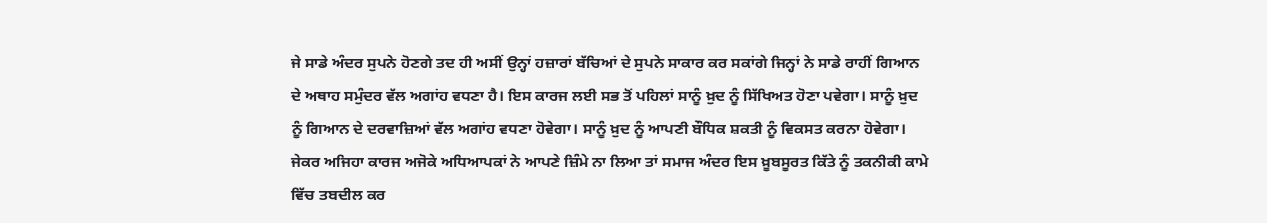ਜੇ ਸਾਡੇ ਅੰਦਰ ਸੁਪਨੇ ਹੋਣਗੇ ਤਦ ਹੀ ਅਸੀਂ ਉਨ੍ਹਾਂ ਹਜ਼ਾਰਾਂ ਬੱਚਿਆਂ ਦੇ ਸੁਪਨੇ ਸਾਕਾਰ ਕਰ ਸਕਾਂਗੇ ਜਿਨ੍ਹਾਂ ਨੇ ਸਾਡੇ ਰਾਹੀਂ ਗਿਆਨ ਦੇ ਅਥਾਹ ਸਮੁੰਦਰ ਵੱਲ ਅਗਾਂਹ ਵਧਣਾ ਹੈ। ਇਸ ਕਾਰਜ ਲਈ ਸਭ ਤੋਂ ਪਹਿਲਾਂ ਸਾਨੂੰ ਖ਼ੁਦ ਨੂੰ ਸਿੱਖਿਅਤ ਹੋਣਾ ਪਵੇਗਾ। ਸਾਨੂੰ ਖ਼ੁਦ ਨੂੰ ਗਿਆਨ ਦੇ ਦਰਵਾਜ਼ਿਆਂ ਵੱਲ ਅਗਾਂਹ ਵਧਣਾ ਹੋਵੇਗਾ। ਸਾਨੂੰ ਖ਼ੁਦ ਨੂੰ ਆਪਣੀ ਬੌਧਿਕ ਸ਼ਕਤੀ ਨੂੰ ਵਿਕਸਤ ਕਰਨਾ ਹੋਵੇਗਾ। ਜੇਕਰ ਅਜਿਹਾ ਕਾਰਜ ਅਜੋਕੇ ਅਧਿਆਪਕਾਂ ਨੇ ਆਪਣੇ ਜ਼ਿੰਮੇ ਨਾ ਲਿਆ ਤਾਂ ਸਮਾਜ ਅੰਦਰ ਇਸ ਖ਼ੂਬਸੂਰਤ ਕਿੱਤੇ ਨੂੰ ਤਕਨੀਕੀ ਕਾਮੇ ਵਿੱਚ ਤਬਦੀਲ ਕਰ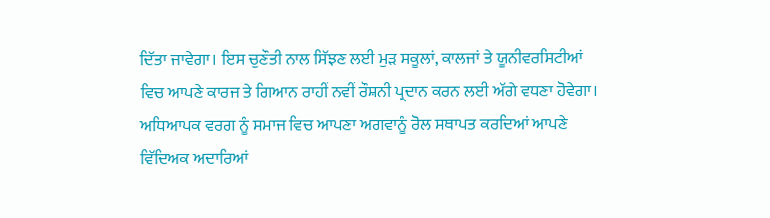ਦਿੱਤਾ ਜਾਵੇਗਾ। ਇਸ ਚੁਣੌਤੀ ਨਾਲ ਸਿੱਝਣ ਲਈ ਮੁੜ ਸਕੂਲਾਂ, ਕਾਲਜਾਂ ਤੇ ਯੂਨੀਵਰਸਿਟੀਆਂ ਵਿਚ ਆਪਣੇ ਕਾਰਜ ਤੇ ਗਿਆਨ ਰਾਹੀਂ ਨਵੀਂ ਰੌਸ਼ਨੀ ਪ੍ਰਦਾਨ ਕਰਨ ਲਈ ਅੱਗੇ ਵਧਣਾ ਹੋਵੇਗਾ।
ਅਧਿਆਪਕ ਵਰਗ ਨੂੰ ਸਮਾਜ ਵਿਚ ਆਪਣਾ ਅਗਵਾਨੂੰ ਰੋਲ ਸਥਾਪਤ ਕਰਦਿਆਂ ਆਪਣੇ ਵਿੱਦਿਅਕ ਅਦਾਰਿਆਂ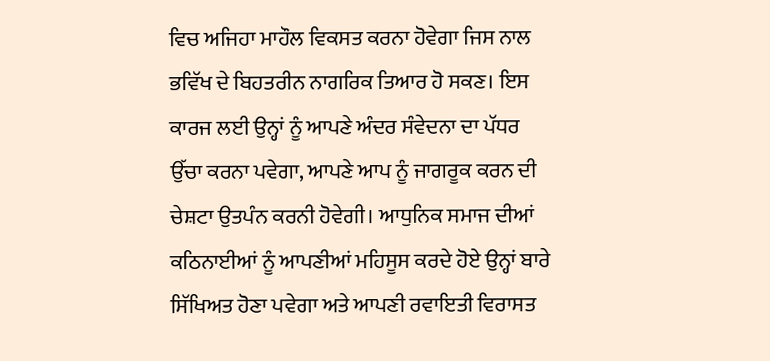ਵਿਚ ਅਜਿਹਾ ਮਾਹੌਲ ਵਿਕਸਤ ਕਰਨਾ ਹੋਵੇਗਾ ਜਿਸ ਨਾਲ ਭਵਿੱਖ ਦੇ ਬਿਹਤਰੀਨ ਨਾਗਰਿਕ ਤਿਆਰ ਹੋ ਸਕਣ। ਇਸ ਕਾਰਜ ਲਈ ਉਨ੍ਹਾਂ ਨੂੰ ਆਪਣੇ ਅੰਦਰ ਸੰਵੇਦਨਾ ਦਾ ਪੱਧਰ ਉੱਚਾ ਕਰਨਾ ਪਵੇਗਾ, ਆਪਣੇ ਆਪ ਨੂੰ ਜਾਗਰੂਕ ਕਰਨ ਦੀ ਚੇਸ਼ਟਾ ਉਤਪੰਨ ਕਰਨੀ ਹੋਵੇਗੀ। ਆਧੁਨਿਕ ਸਮਾਜ ਦੀਆਂ ਕਠਿਨਾਈਆਂ ਨੂੰ ਆਪਣੀਆਂ ਮਹਿਸੂਸ ਕਰਦੇ ਹੋਏ ਉਨ੍ਹਾਂ ਬਾਰੇ ਸਿੱਖਿਅਤ ਹੋਣਾ ਪਵੇਗਾ ਅਤੇ ਆਪਣੀ ਰਵਾਇਤੀ ਵਿਰਾਸਤ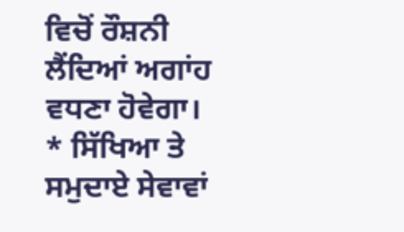ਵਿਚੋਂ ਰੌਸ਼ਨੀ ਲੈਂਦਿਆਂ ਅਗਾਂਹ ਵਧਣਾ ਹੋਵੇਗਾ।
* ਸਿੱਖਿਆ ਤੇ ਸਮੁਦਾਏ ਸੇਵਾਵਾਂ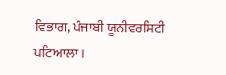ਵਿਭਾਗ, ਪੰਜਾਬੀ ਯੂਨੀਵਰਸਿਟੀ ਪਟਿਆਲਾ।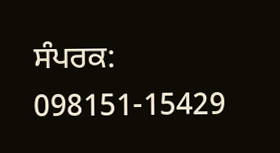ਸੰਪਰਕ: 098151-15429